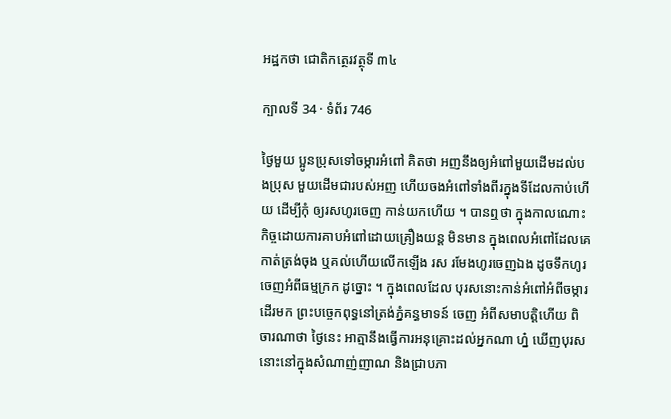អដ្ឋកថា ជោតិកត្ថេរវត្ថុទី ៣៤

ក្បាលទី 34 · ទំព័រ 746

ថ្ងៃមួយ ប្អូនប្រុសទៅចម្ការអំពៅ គិតថា អញនឹងឲ្យអំពៅមួយដើមដល់បងប្រុស មួយដើមជារបស់អញ ហើយចងអំពៅទាំងពីរក្នុងទីដែលកាប់ហើយ ដើម្បីកុំ ឲ្យរសហូរចេញ កាន់យកហើយ ។ បានឮថា ក្នុងកាលណោះ កិច្ចដោយការគាបអំពៅដោយគ្រឿងយន្ត មិនមាន ក្នុងពេលអំពៅដែលគេកាត់ត្រង់ចុង ឬគល់ហើយលើកឡើង រស រមែងហូរចេញឯង ដូចទឹកហូរចេញអំពីធម្មក្រក ដូច្នោះ ។ ក្នុងពេលដែល បុរសនោះកាន់អំពៅអំពីចម្ការដើរមក ព្រះបច្ចេកពុទ្ធនៅត្រង់ភ្នំគន្ធមាទន៍ ចេញ អំពីសមាបត្តិហើយ ពិចារណាថា ថ្ងៃនេះ អាត្មានឹងធ្វើការអនុគ្រោះដល់អ្នកណា ហ្ន៎ ឃើញបុរសនោះនៅក្នុងសំណាញ់ញាណ និងជ្រាបភា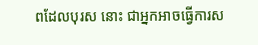ពដែលបុរស នោះ ជាអ្នកអាចធ្វើការស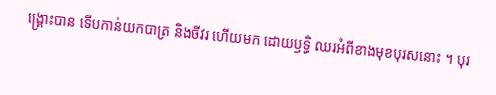ង្គ្រោះបាន ទើបកាន់យកបាត្រ និងចីវរ ហើយមក ដោយឫទ្ធិ ឈរអំពីខាងមុខបុរសនោះ ។ បុរ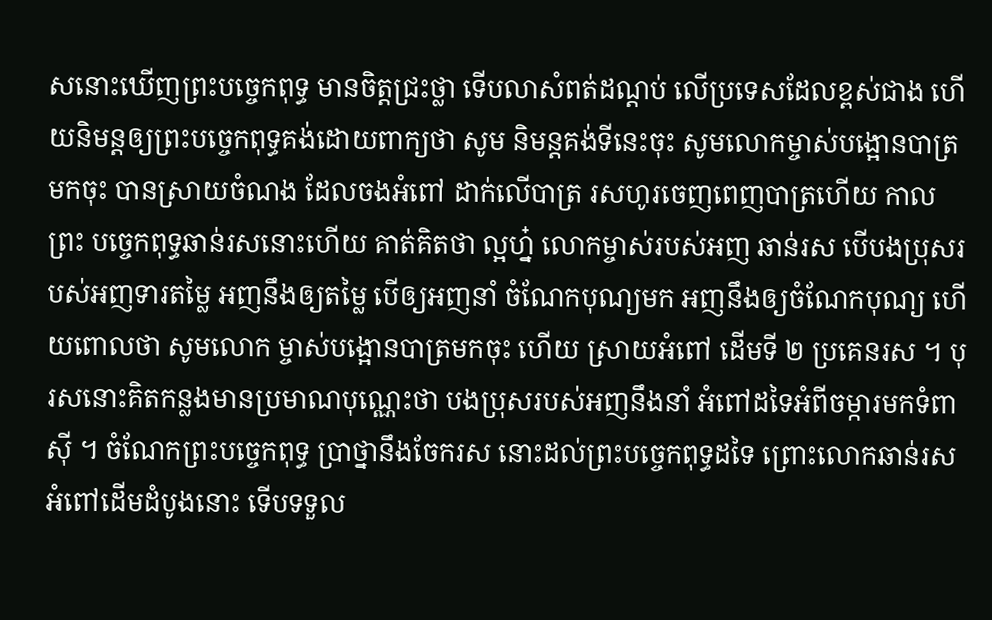សនោះឃើញព្រះបច្ចេកពុទ្ធ មានចិត្តជ្រះថ្លា ទើបលាសំពត់ដណ្តប់ លើប្រទេសដែលខ្ពស់ជាង ហើយនិមន្តឲ្យព្រះបច្ចេកពុទ្ធគង់ដោយពាក្យថា សូម និមន្តគង់ទីនេះចុះ សូមលោកម្ចាស់បង្អោនបាត្រមកចុះ បានស្រាយចំណង ដែលចងអំពៅ ដាក់លើបាត្រ រសហូរចេញពេញបាត្រហើយ កាលព្រះ បច្ចេកពុទ្ធឆាន់រសនោះហើយ គាត់គិតថា ល្អហ្ន៎ លោកម្ចាស់របស់អញ ឆាន់រស បើបងប្រុសរបស់អញទារតម្លៃ អញនឹងឲ្យតម្លៃ បើឲ្យអញនាំ ចំណែកបុណ្យមក អញនឹងឲ្យចំណែកបុណ្យ ហើយពោលថា សូមលោក ម្ចាស់បង្អោនបាត្រមកចុះ ហើយ ស្រាយអំពៅ ដើមទី ២ ប្រគេនរស ។ បុរសនោះគិតកន្លងមានប្រមាណបុណ្ណេះថា បងប្រុសរបស់អញនឹងនាំ អំពៅដទៃអំពីចម្ការមកទំពាស៊ី ។ ចំណែកព្រះបច្ចេកពុទ្ធ ប្រាថ្នានឹងចែករស នោះដល់ព្រះបច្ចេកពុទ្ធដទៃ ព្រោះលោកឆាន់រសអំពៅដើមដំបូងនោះ ទើបទទួល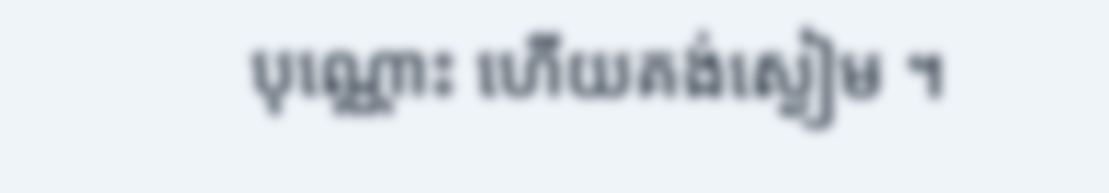បុណ្ណោះ ហើយគង់ស្ងៀម ។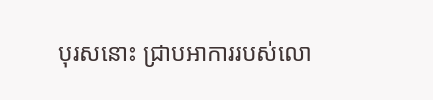បុរសនោះ ជ្រាបអាការរបស់លោ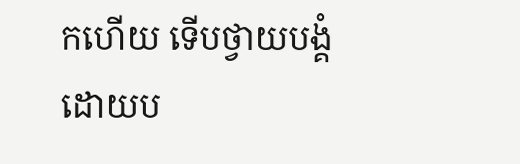កហើយ ទើបថ្វាយបង្គំដោយប